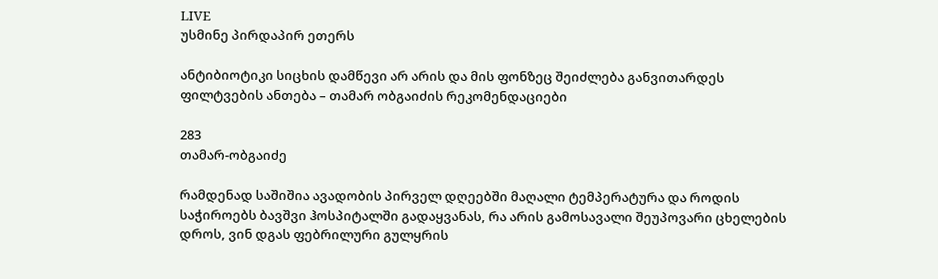LIVE
უსმინე პირდაპირ ეთერს

ანტიბიოტიკი სიცხის დამწევი არ არის და მის ფონზეც შეიძლება განვითარდეს ფილტვების ანთება – თამარ ობგაიძის რეკომენდაციები

283
თამარ-ობგაიძე

რამდენად საშიშია ავადობის პირველ დღეებში მაღალი ტემპერატურა და როდის საჭიროებს ბავშვი ჰოსპიტალში გადაყვანას, რა არის გამოსავალი შეუპოვარი ცხელების დროს, ვინ დგას ფებრილური გულყრის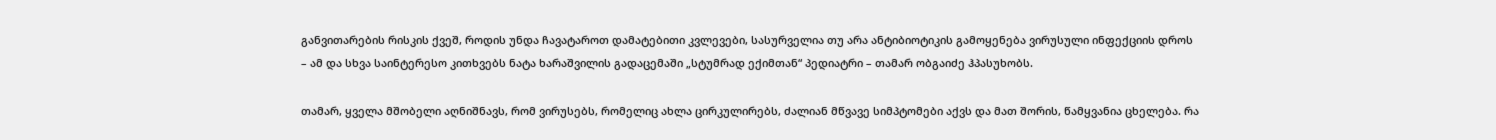განვითარების რისკის ქვეშ, როდის უნდა ჩავატაროთ დამატებითი კვლევები, სასურველია თუ არა ანტიბიოტიკის გამოყენება ვირუსული ინფექციის დროს – ამ და სხვა საინტერესო კითხვებს ნატა ხარაშვილის გადაცემაში „სტუმრად ექიმთან“ პედიატრი – თამარ ობგაიძე ჰპასუხობს.

თამარ, ყველა მშობელი აღნიშნავს, რომ ვირუსებს, რომელიც ახლა ცირკულირებს, ძალიან მწვავე სიმპტომები აქვს და მათ შორის, წამყვანია ცხელება. რა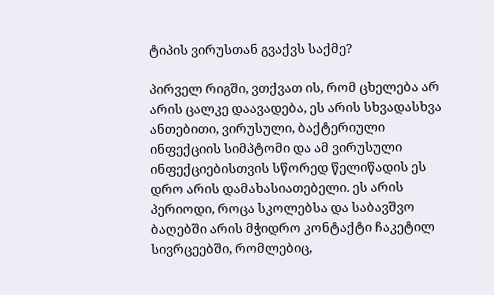ტიპის ვირუსთან გვაქვს საქმე?

პირველ რიგში, ვთქვათ ის, რომ ცხელება არ არის ცალკე დაავადება, ეს არის სხვადასხვა ანთებითი, ვირუსული, ბაქტერიული ინფექციის სიმპტომი და ამ ვირუსული ინფექციებისთვის სწორედ წელიწადის ეს დრო არის დამახასიათებელი. ეს არის პერიოდი, როცა სკოლებსა და საბავშვო ბაღებში არის მჭიდრო კონტაქტი ჩაკეტილ სივრცეებში, რომლებიც,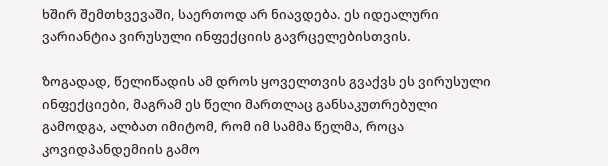ხშირ შემთხვევაში, საერთოდ არ ნიავდება. ეს იდეალური ვარიანტია ვირუსული ინფექციის გავრცელებისთვის.

ზოგადად, წელიწადის ამ დროს ყოველთვის გვაქვს ეს ვირუსული ინფექციები, მაგრამ ეს წელი მართლაც განსაკუთრებული გამოდგა, ალბათ იმიტომ, რომ იმ სამმა წელმა, როცა კოვიდპანდემიის გამო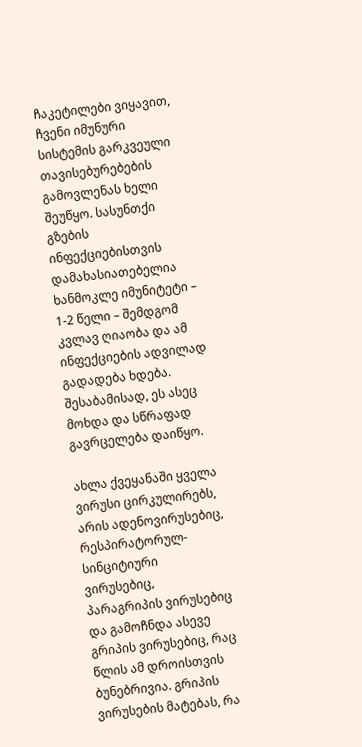ჩაკეტილები ვიყავით, ჩვენი იმუნური სისტემის გარკვეული თავისებურებების გამოვლენას ხელი შეუწყო. სასუნთქი გზების ინფექციებისთვის დამახასიათებელია ხანმოკლე იმუნიტეტი – 1-2 წელი – შემდგომ კვლავ ღიაობა და ამ ინფექციების ადვილად გადადება ხდება. შესაბამისად, ეს ასეც მოხდა და სწრაფად გავრცელება დაიწყო.

ახლა ქვეყანაში ყველა ვირუსი ცირკულირებს, არის ადენოვირუსებიც, რესპირატორულ-სინციტიური ვირუსებიც, პარაგრიპის ვირუსებიც და გამოჩნდა ასევე გრიპის ვირუსებიც, რაც წლის ამ დროისთვის ბუნებრივია. გრიპის ვირუსების მატებას, რა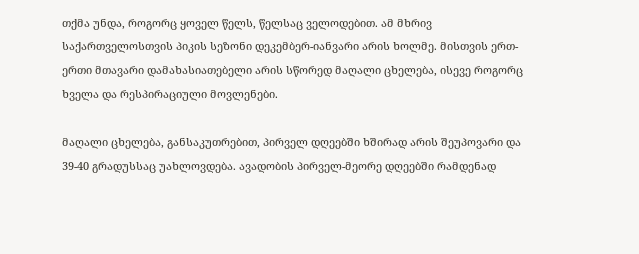თქმა უნდა, როგორც ყოველ წელს, წელსაც ველოდებით. ამ მხრივ საქართველოსთვის პიკის სეზონი დეკემბერ-იანვარი არის ხოლმე. მისთვის ერთ-ერთი მთავარი დამახასიათებელი არის სწორედ მაღალი ცხელება, ისევე როგორც ხველა და რესპირაციული მოვლენები.

მაღალი ცხელება, განსაკუთრებით, პირველ დღეებში ხშირად არის შეუპოვარი და 39-40 გრადუსსაც უახლოვდება. ავადობის პირველ-მეორე დღეებში რამდენად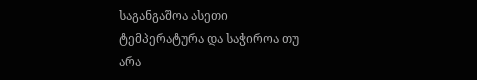საგანგაშოა ასეთი ტემპერატურა და საჭიროა თუ არა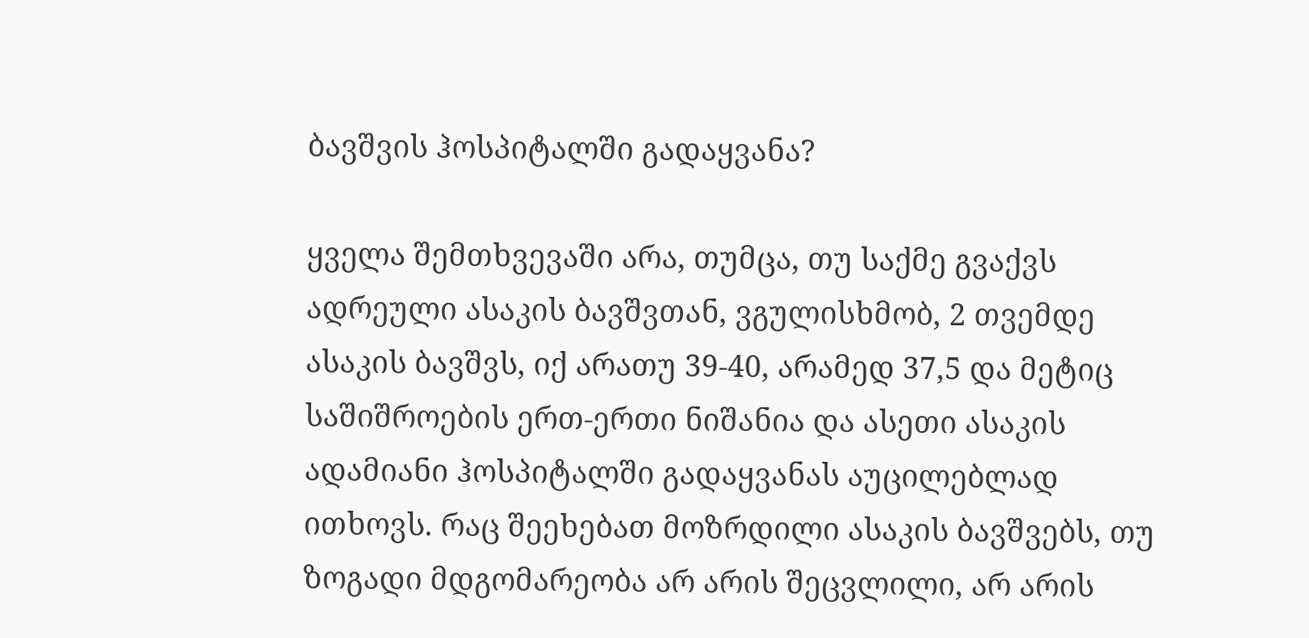ბავშვის ჰოსპიტალში გადაყვანა?

ყველა შემთხვევაში არა, თუმცა, თუ საქმე გვაქვს ადრეული ასაკის ბავშვთან, ვგულისხმობ, 2 თვემდე ასაკის ბავშვს, იქ არათუ 39-40, არამედ 37,5 და მეტიც საშიშროების ერთ-ერთი ნიშანია და ასეთი ასაკის ადამიანი ჰოსპიტალში გადაყვანას აუცილებლად ითხოვს. რაც შეეხებათ მოზრდილი ასაკის ბავშვებს, თუ ზოგადი მდგომარეობა არ არის შეცვლილი, არ არის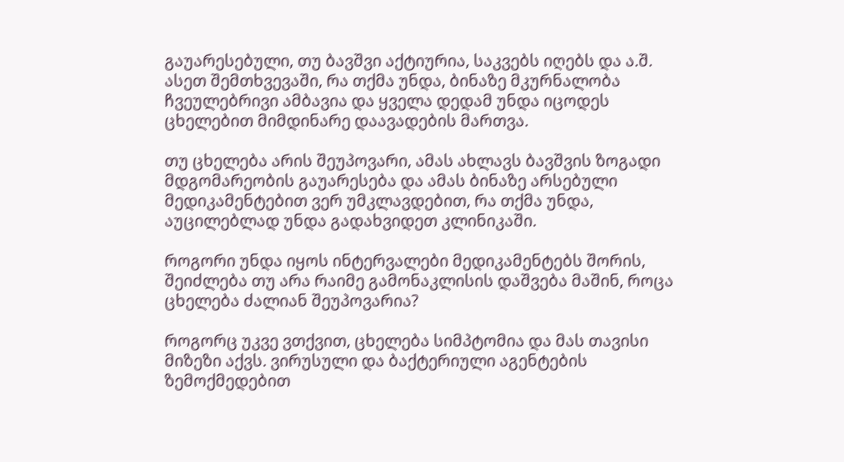გაუარესებული, თუ ბავშვი აქტიურია, საკვებს იღებს და ა.შ. ასეთ შემთხვევაში, რა თქმა უნდა, ბინაზე მკურნალობა ჩვეულებრივი ამბავია და ყველა დედამ უნდა იცოდეს ცხელებით მიმდინარე დაავადების მართვა.

თუ ცხელება არის შეუპოვარი, ამას ახლავს ბავშვის ზოგადი მდგომარეობის გაუარესება და ამას ბინაზე არსებული მედიკამენტებით ვერ უმკლავდებით, რა თქმა უნდა, აუცილებლად უნდა გადახვიდეთ კლინიკაში.

როგორი უნდა იყოს ინტერვალები მედიკამენტებს შორის, შეიძლება თუ არა რაიმე გამონაკლისის დაშვება მაშინ, როცა ცხელება ძალიან შეუპოვარია?

როგორც უკვე ვთქვით, ცხელება სიმპტომია და მას თავისი მიზეზი აქვს. ვირუსული და ბაქტერიული აგენტების ზემოქმედებით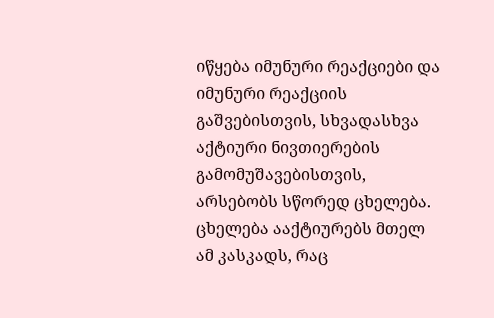იწყება იმუნური რეაქციები და იმუნური რეაქციის გაშვებისთვის, სხვადასხვა აქტიური ნივთიერების გამომუშავებისთვის, არსებობს სწორედ ცხელება. ცხელება ააქტიურებს მთელ ამ კასკადს, რაც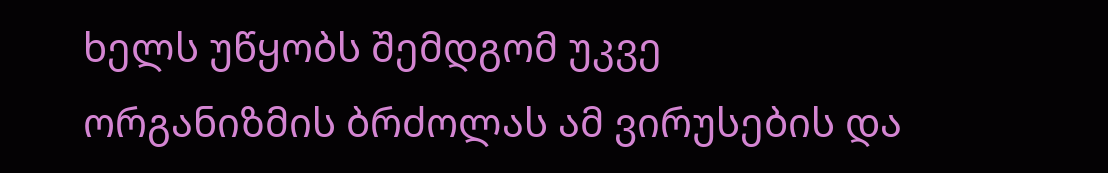ხელს უწყობს შემდგომ უკვე ორგანიზმის ბრძოლას ამ ვირუსების და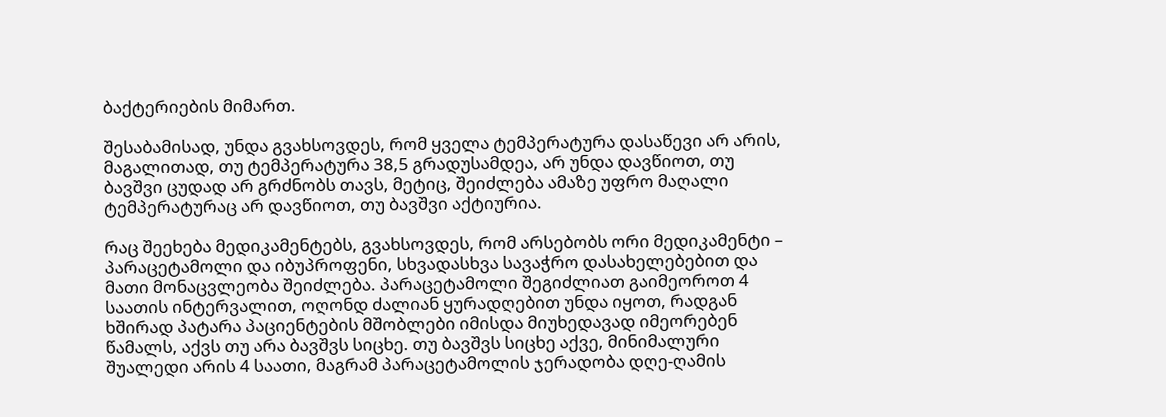ბაქტერიების მიმართ.

შესაბამისად, უნდა გვახსოვდეს, რომ ყველა ტემპერატურა დასაწევი არ არის, მაგალითად, თუ ტემპერატურა 38,5 გრადუსამდეა, არ უნდა დავწიოთ, თუ ბავშვი ცუდად არ გრძნობს თავს, მეტიც, შეიძლება ამაზე უფრო მაღალი ტემპერატურაც არ დავწიოთ, თუ ბავშვი აქტიურია.

რაც შეეხება მედიკამენტებს, გვახსოვდეს, რომ არსებობს ორი მედიკამენტი – პარაცეტამოლი და იბუპროფენი, სხვადასხვა სავაჭრო დასახელებებით და მათი მონაცვლეობა შეიძლება. პარაცეტამოლი შეგიძლიათ გაიმეოროთ 4 საათის ინტერვალით, ოღონდ ძალიან ყურადღებით უნდა იყოთ, რადგან ხშირად პატარა პაციენტების მშობლები იმისდა მიუხედავად იმეორებენ წამალს, აქვს თუ არა ბავშვს სიცხე. თუ ბავშვს სიცხე აქვე, მინიმალური შუალედი არის 4 საათი, მაგრამ პარაცეტამოლის ჯერადობა დღე-ღამის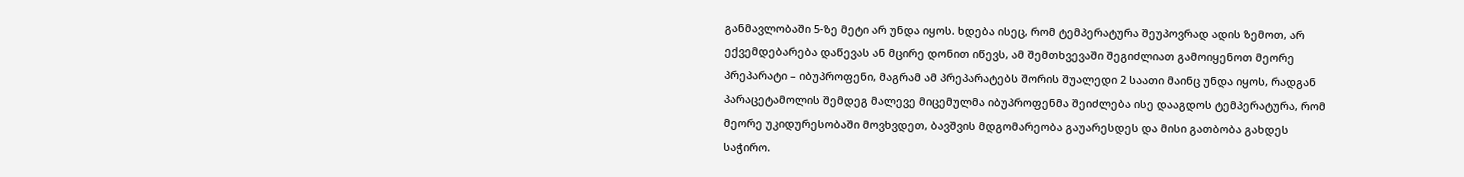განმავლობაში 5-ზე მეტი არ უნდა იყოს. ხდება ისეც, რომ ტემპერატურა შეუპოვრად ადის ზემოთ, არ ექვემდებარება დაწევას ან მცირე დონით იწევს, ამ შემთხვევაში შეგიძლიათ გამოიყენოთ მეორე პრეპარატი – იბუპროფენი, მაგრამ ამ პრეპარატებს შორის შუალედი 2 საათი მაინც უნდა იყოს, რადგან პარაცეტამოლის შემდეგ მალევე მიცემულმა იბუპროფენმა შეიძლება ისე დააგდოს ტემპერატურა, რომ მეორე უკიდურესობაში მოვხვდეთ, ბავშვის მდგომარეობა გაუარესდეს და მისი გათბობა გახდეს საჭირო.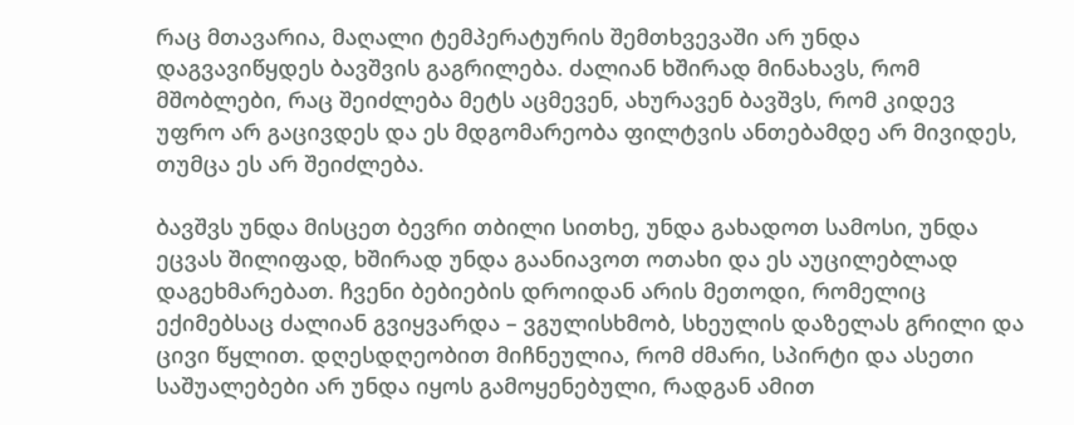რაც მთავარია, მაღალი ტემპერატურის შემთხვევაში არ უნდა დაგვავიწყდეს ბავშვის გაგრილება. ძალიან ხშირად მინახავს, რომ მშობლები, რაც შეიძლება მეტს აცმევენ, ახურავენ ბავშვს, რომ კიდევ უფრო არ გაცივდეს და ეს მდგომარეობა ფილტვის ანთებამდე არ მივიდეს, თუმცა ეს არ შეიძლება.

ბავშვს უნდა მისცეთ ბევრი თბილი სითხე, უნდა გახადოთ სამოსი, უნდა ეცვას შილიფად, ხშირად უნდა გაანიავოთ ოთახი და ეს აუცილებლად დაგეხმარებათ. ჩვენი ბებიების დროიდან არის მეთოდი, რომელიც ექიმებსაც ძალიან გვიყვარდა – ვგულისხმობ, სხეულის დაზელას გრილი და ცივი წყლით. დღესდღეობით მიჩნეულია, რომ ძმარი, სპირტი და ასეთი საშუალებები არ უნდა იყოს გამოყენებული, რადგან ამით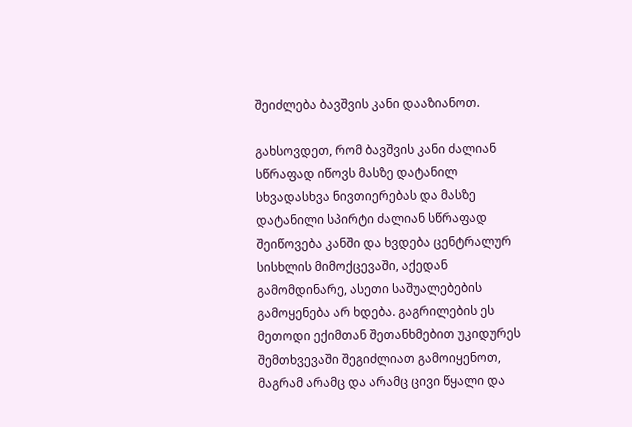შეიძლება ბავშვის კანი დააზიანოთ.

გახსოვდეთ, რომ ბავშვის კანი ძალიან სწრაფად იწოვს მასზე დატანილ სხვადასხვა ნივთიერებას და მასზე დატანილი სპირტი ძალიან სწრაფად შეიწოვება კანში და ხვდება ცენტრალურ სისხლის მიმოქცევაში, აქედან გამომდინარე, ასეთი საშუალებების გამოყენება არ ხდება. გაგრილების ეს მეთოდი ექიმთან შეთანხმებით უკიდურეს შემთხვევაში შეგიძლიათ გამოიყენოთ, მაგრამ არამც და არამც ცივი წყალი და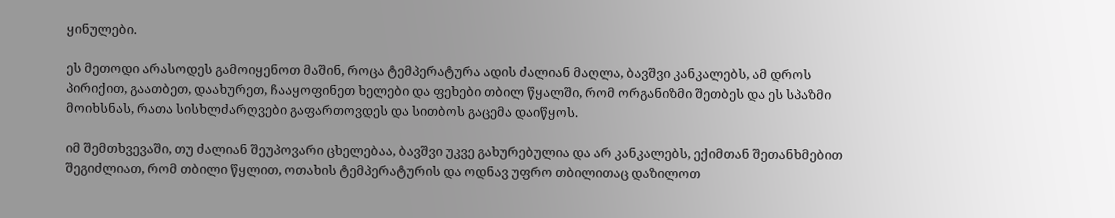ყინულები.

ეს მეთოდი არასოდეს გამოიყენოთ მაშინ, როცა ტემპერატურა ადის ძალიან მაღლა, ბავშვი კანკალებს, ამ დროს პირიქით, გაათბეთ, დაახურეთ, ჩააყოფინეთ ხელები და ფეხები თბილ წყალში, რომ ორგანიზმი შეთბეს და ეს სპაზმი მოიხსნას, რათა სისხლძარღვები გაფართოვდეს და სითბოს გაცემა დაიწყოს.

იმ შემთხვევაში, თუ ძალიან შეუპოვარი ცხელებაა, ბავშვი უკვე გახურებულია და არ კანკალებს, ექიმთან შეთანხმებით შეგიძლიათ, რომ თბილი წყლით, ოთახის ტემპერატურის და ოდნავ უფრო თბილითაც დაზილოთ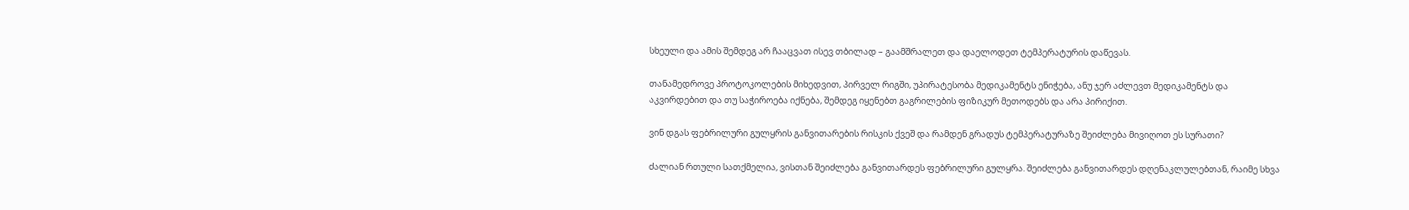სხეული და ამის შემდეგ არ ჩააცვათ ისევ თბილად – გაამშრალეთ და დაელოდეთ ტემპერატურის დაწევას.

თანამედროვე პროტოკოლების მიხედვით, პირველ რიგში, უპირატესობა მედიკამენტს ენიჭება, ანუ ჯერ აძლევთ მედიკამენტს და აკვირდებით და თუ საჭიროება იქნება, შემდეგ იყენებთ გაგრილების ფიზიკურ მეთოდებს და არა პირიქით.

ვინ დგას ფებრილური გულყრის განვითარების რისკის ქვეშ და რამდენ გრადუს ტემპერატურაზე შეიძლება მივიღოთ ეს სურათი?

ძალიან რთული სათქმელია, ვისთან შეიძლება განვითარდეს ფებრილური გულყრა. შეიძლება განვითარდეს დღენაკლულებთან, რაიმე სხვა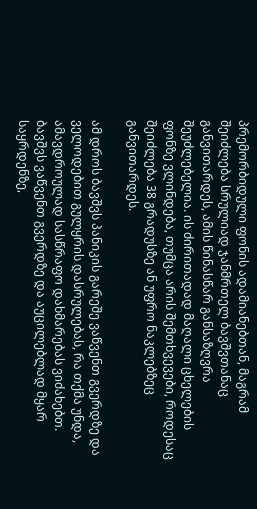პრემორბიდული ფონის ადამიანებთან, მაგრამ შეიძლება სრულიად ჯანმრთელ ბავშვთანაც განვითარდეს, ამის წინასწარ განსაზღვრა შეუძლებელია. ის ძირითადად მაღალი ცხელების ფონზე ვლინდება, თუმცა არის შემთხვევები, როდესაც შეიძლება 38 გრადუსზე ან უფრო ნაკლებზეც განვითარდეს.

ამ დროს ბავშვს პანიკის გარეშე ვაწვენთ გვერდზე და ველოდებით გულყრის დასრულებას, რა თქმა უნდა, ამავდროულად სასწრაფო დახმარებას ვიძახებთ. ბავშვს ვაწვენთ გვერდზე და აუცილებლად მყარ საყრდენზე,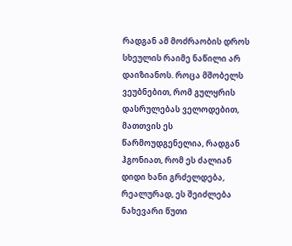რადგან ამ მოძრაობის დროს სხეულის რაიმე ნაწილი არ დაიზიანოს. როცა მშობელს ვეუბნებით, რომ გულყრის დასრულებას ველოდებით, მათთვის ეს წარმოუდგენელია, რადგან ჰგონიათ, რომ ეს ძალიან დიდი ხანი გრძელდება, რეალურად, ეს შეიძლება ნახევარი წუთი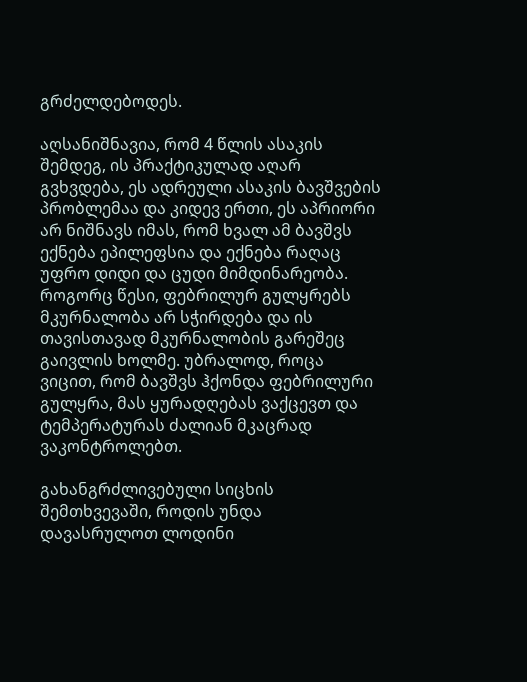გრძელდებოდეს.

აღსანიშნავია, რომ 4 წლის ასაკის შემდეგ, ის პრაქტიკულად აღარ გვხვდება, ეს ადრეული ასაკის ბავშვების პრობლემაა და კიდევ ერთი, ეს აპრიორი არ ნიშნავს იმას, რომ ხვალ ამ ბავშვს ექნება ეპილეფსია და ექნება რაღაც უფრო დიდი და ცუდი მიმდინარეობა. როგორც წესი, ფებრილურ გულყრებს მკურნალობა არ სჭირდება და ის თავისთავად მკურნალობის გარეშეც გაივლის ხოლმე. უბრალოდ, როცა ვიცით, რომ ბავშვს ჰქონდა ფებრილური გულყრა, მას ყურადღებას ვაქცევთ და ტემპერატურას ძალიან მკაცრად ვაკონტროლებთ.

გახანგრძლივებული სიცხის შემთხვევაში, როდის უნდა დავასრულოთ ლოდინი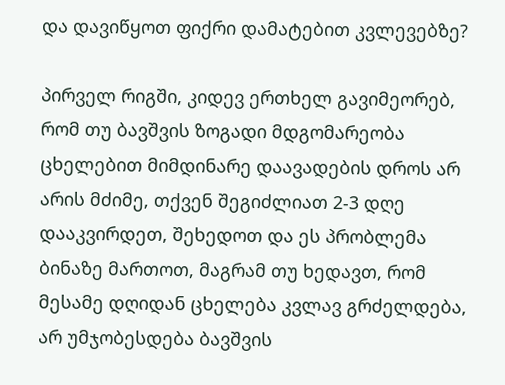და დავიწყოთ ფიქრი დამატებით კვლევებზე?

პირველ რიგში, კიდევ ერთხელ გავიმეორებ, რომ თუ ბავშვის ზოგადი მდგომარეობა ცხელებით მიმდინარე დაავადების დროს არ არის მძიმე, თქვენ შეგიძლიათ 2-3 დღე დააკვირდეთ, შეხედოთ და ეს პრობლემა ბინაზე მართოთ, მაგრამ თუ ხედავთ, რომ მესამე დღიდან ცხელება კვლავ გრძელდება, არ უმჯობესდება ბავშვის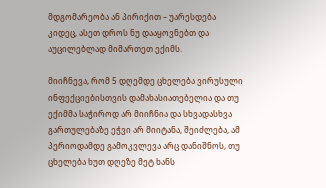მდგომარეობა ან პირიქით – უარესდება კიდეც, ასეთ დროს ნუ დააყოვნებთ და აუცილებლად მიმართეთ ექიმს.

მიიჩნევა, რომ 5 დღემდე ცხელება ვირუსული ინფექციებისთვის დამახასიათებელია და თუ ექიმმა საჭიროდ არ მიიჩნია და სხვადასხვა გართულებაზე ეჭვი არ მიიტანა, შეიძლება, ამ პერიოდამდე გამოკვლევა არც დანიშნოს, თუ ცხელება ხუთ დღეზე მეტ ხანს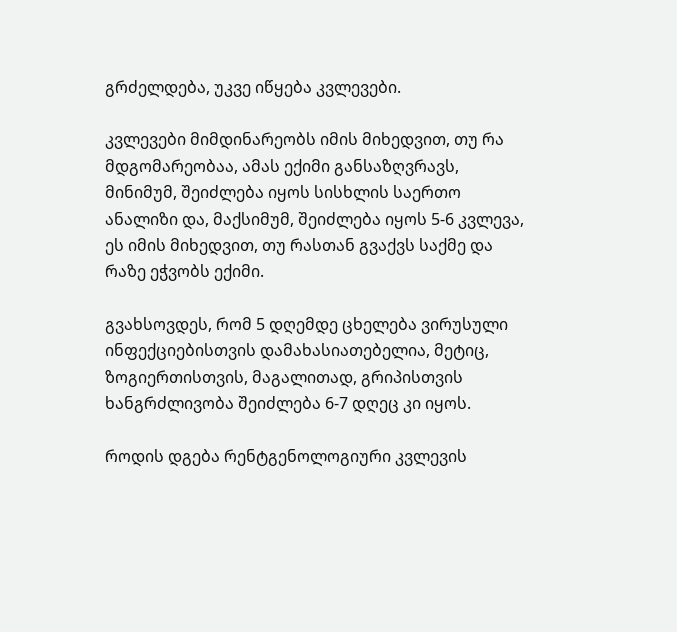გრძელდება, უკვე იწყება კვლევები.

კვლევები მიმდინარეობს იმის მიხედვით, თუ რა მდგომარეობაა, ამას ექიმი განსაზღვრავს, მინიმუმ, შეიძლება იყოს სისხლის საერთო ანალიზი და, მაქსიმუმ, შეიძლება იყოს 5-6 კვლევა, ეს იმის მიხედვით, თუ რასთან გვაქვს საქმე და რაზე ეჭვობს ექიმი.

გვახსოვდეს, რომ 5 დღემდე ცხელება ვირუსული ინფექციებისთვის დამახასიათებელია, მეტიც, ზოგიერთისთვის, მაგალითად, გრიპისთვის ხანგრძლივობა შეიძლება 6-7 დღეც კი იყოს.

როდის დგება რენტგენოლოგიური კვლევის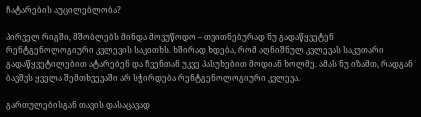ჩატარების აუცილებლობა?

პირველ რიგში, მშობლებს მინდა მოვუწოდო – თვითნებურად ნუ გადაწყვეტენ რენტგენოლოგიური კვლევის საკითხს. ხშირად ხდება, რომ აღნიშნულ კვლევას საკუთარი გადაწყვეტილებით ატარებენ და ჩვენთან უკვე პასუხებით მოდიან ხოლმე. ამას ნუ იზამთ, რადგან ბავშვს ყველა შემთხვევაში არ სჭირდება რენტგენოლოგიური კვლევა.

გართულებისგან თავის დასაცავად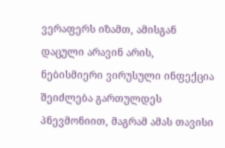ვერაფერს იზამთ, ამისგან დაცული არავინ არის, ნებისმიერი ვირუსული ინფექცია შეიძლება გართულდეს პნევმონიით, მაგრამ ამას თავისი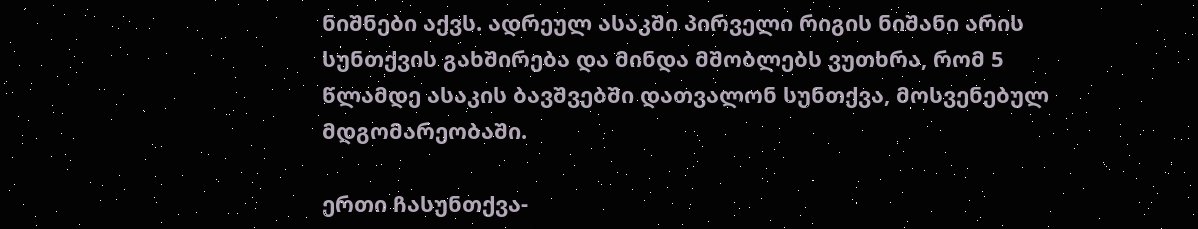ნიშნები აქვს. ადრეულ ასაკში პირველი რიგის ნიშანი არის სუნთქვის გახშირება და მინდა მშობლებს ვუთხრა, რომ 5 წლამდე ასაკის ბავშვებში დათვალონ სუნთქვა, მოსვენებულ მდგომარეობაში.

ერთი ჩასუნთქვა-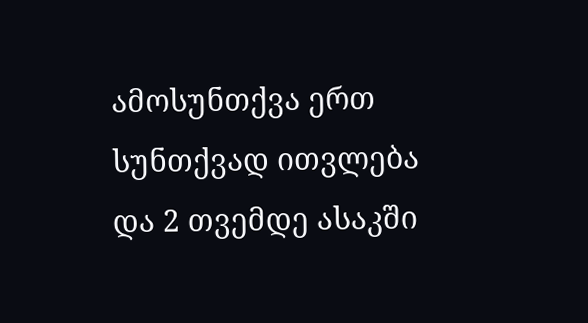ამოსუნთქვა ერთ სუნთქვად ითვლება და 2 თვემდე ასაკში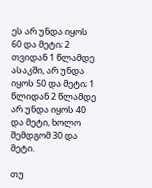ეს არ უნდა იყოს 60 და მეტი; 2 თვიდან 1 წლამდე ასაკში, არ უნდა იყოს 50 და მეტი; 1 წლიდან 2 წლამდე არ უნდა იყოს 40 და მეტი, ხოლო შემდგომ 30 და მეტი.

თუ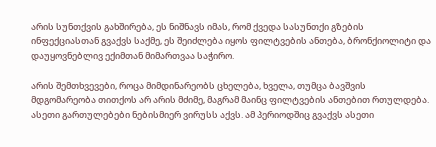არის სუნთქვის გახშირება, ეს ნიშნავს იმას, რომ ქვედა სასუნთქი გზების ინფექციასთან გვაქვს საქმე, ეს შეიძლება იყოს ფილტვების ანთება, ბრონქიოლიტი და დაუყოვნებლივ ექიმთან მიმართვაა საჭირო.

არის შემთხვევები, როცა მიმდინარეობს ცხელება, ხველა, თუმცა ბავშვის მდგომარეობა თითქოს არ არის მძიმე, მაგრამ მაინც ფილტვების ანთებით რთულდება. ასეთი გართულებები ნებისმიერ ვირუსს აქვს. ამ პერიოდშიც გვაქვს ასეთი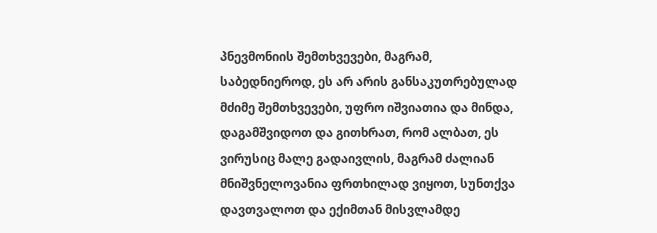პნევმონიის შემთხვევები, მაგრამ, საბედნიეროდ, ეს არ არის განსაკუთრებულად მძიმე შემთხვევები, უფრო იშვიათია და მინდა, დაგამშვიდოთ და გითხრათ, რომ ალბათ, ეს ვირუსიც მალე გადაივლის, მაგრამ ძალიან მნიშვნელოვანია ფრთხილად ვიყოთ, სუნთქვა დავთვალოთ და ექიმთან მისვლამდე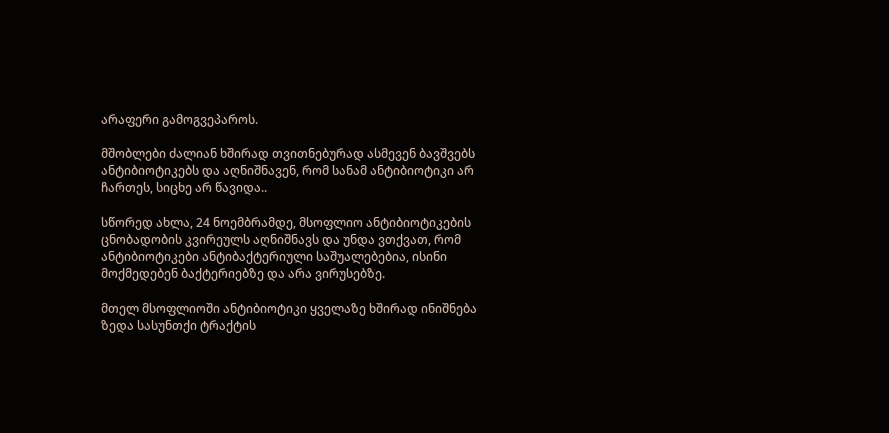არაფერი გამოგვეპაროს.

მშობლები ძალიან ხშირად თვითნებურად ასმევენ ბავშვებს ანტიბიოტიკებს და აღნიშნავენ, რომ სანამ ანტიბიოტიკი არ ჩართეს, სიცხე არ წავიდა..

სწორედ ახლა, 24 ნოემბრამდე, მსოფლიო ანტიბიოტიკების ცნობადობის კვირეულს აღნიშნავს და უნდა ვთქვათ, რომ ანტიბიოტიკები ანტიბაქტერიული საშუალებებია, ისინი მოქმედებენ ბაქტერიებზე და არა ვირუსებზე.

მთელ მსოფლიოში ანტიბიოტიკი ყველაზე ხშირად ინიშნება ზედა სასუნთქი ტრაქტის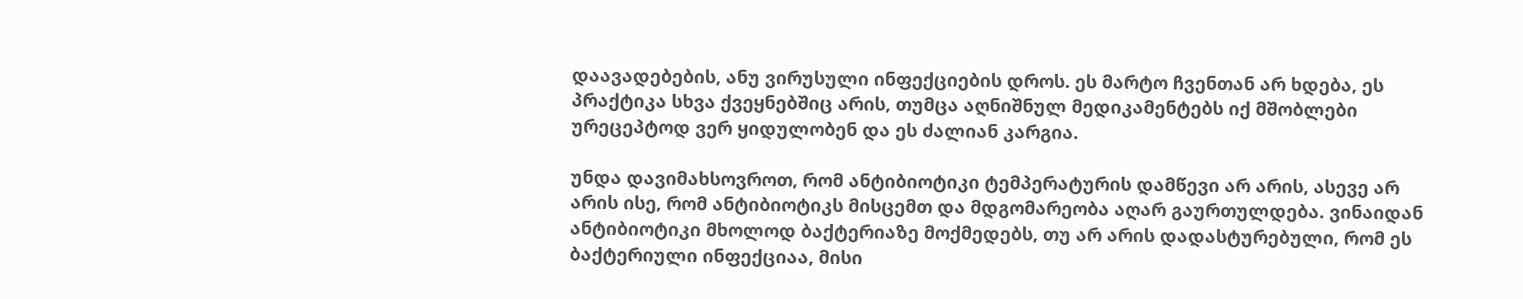დაავადებების, ანუ ვირუსული ინფექციების დროს. ეს მარტო ჩვენთან არ ხდება, ეს პრაქტიკა სხვა ქვეყნებშიც არის, თუმცა აღნიშნულ მედიკამენტებს იქ მშობლები ურეცეპტოდ ვერ ყიდულობენ და ეს ძალიან კარგია.

უნდა დავიმახსოვროთ, რომ ანტიბიოტიკი ტემპერატურის დამწევი არ არის, ასევე არ არის ისე, რომ ანტიბიოტიკს მისცემთ და მდგომარეობა აღარ გაურთულდება. ვინაიდან ანტიბიოტიკი მხოლოდ ბაქტერიაზე მოქმედებს, თუ არ არის დადასტურებული, რომ ეს ბაქტერიული ინფექციაა, მისი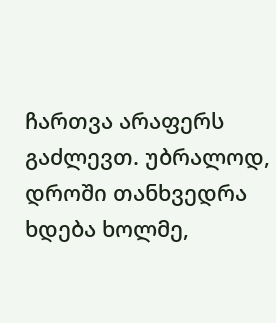ჩართვა არაფერს გაძლევთ. უბრალოდ, დროში თანხვედრა ხდება ხოლმე,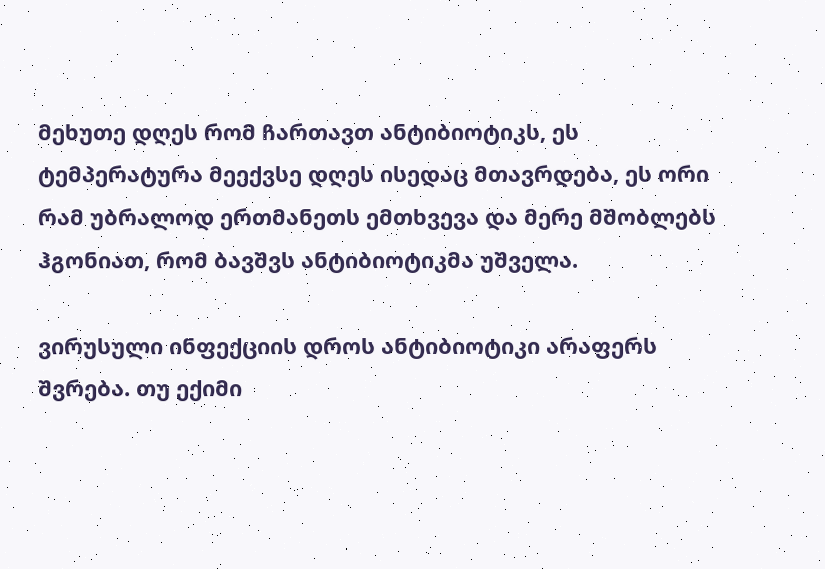მეხუთე დღეს რომ ჩართავთ ანტიბიოტიკს, ეს ტემპერატურა მეექვსე დღეს ისედაც მთავრდება, ეს ორი რამ უბრალოდ ერთმანეთს ემთხვევა და მერე მშობლებს ჰგონიათ, რომ ბავშვს ანტიბიოტიკმა უშველა.

ვირუსული ინფექციის დროს ანტიბიოტიკი არაფერს შვრება. თუ ექიმი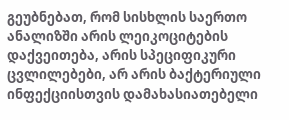გეუბნებათ, რომ სისხლის საერთო ანალიზში არის ლეიკოციტების დაქვეითება, არის სპეციფიკური ცვლილებები, არ არის ბაქტერიული ინფექციისთვის დამახასიათებელი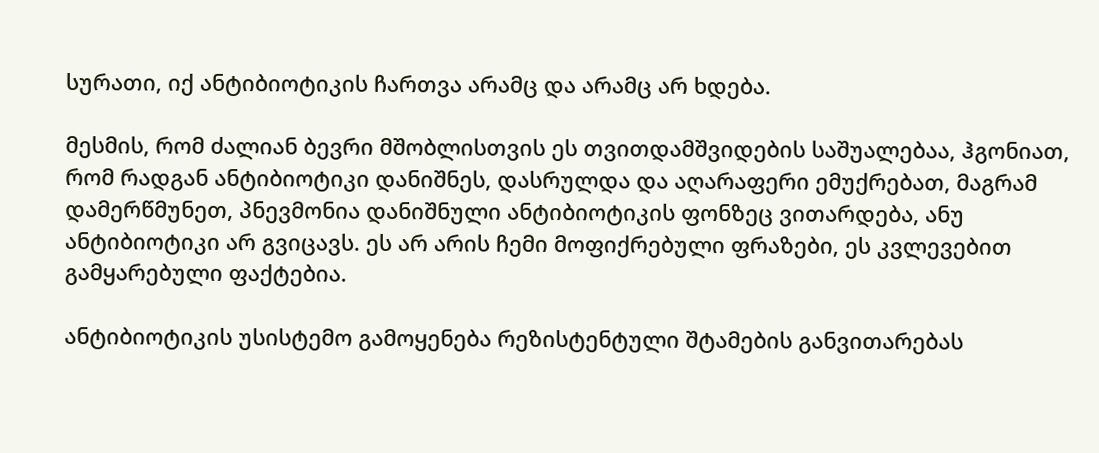სურათი, იქ ანტიბიოტიკის ჩართვა არამც და არამც არ ხდება.

მესმის, რომ ძალიან ბევრი მშობლისთვის ეს თვითდამშვიდების საშუალებაა, ჰგონიათ, რომ რადგან ანტიბიოტიკი დანიშნეს, დასრულდა და აღარაფერი ემუქრებათ, მაგრამ დამერწმუნეთ, პნევმონია დანიშნული ანტიბიოტიკის ფონზეც ვითარდება, ანუ ანტიბიოტიკი არ გვიცავს. ეს არ არის ჩემი მოფიქრებული ფრაზები, ეს კვლევებით გამყარებული ფაქტებია.

ანტიბიოტიკის უსისტემო გამოყენება რეზისტენტული შტამების განვითარებას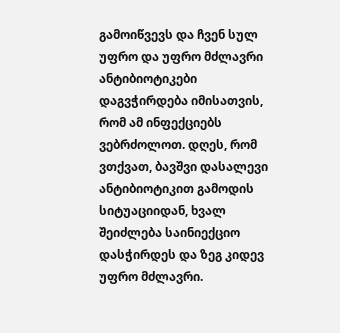გამოიწვევს და ჩვენ სულ უფრო და უფრო მძლავრი ანტიბიოტიკები დაგვჭირდება იმისათვის, რომ ამ ინფექციებს ვებრძოლოთ. დღეს, რომ ვთქვათ, ბავშვი დასალევი ანტიბიოტიკით გამოდის სიტუაციიდან, ხვალ შეიძლება საინიექციო დასჭირდეს და ზეგ კიდევ უფრო მძლავრი.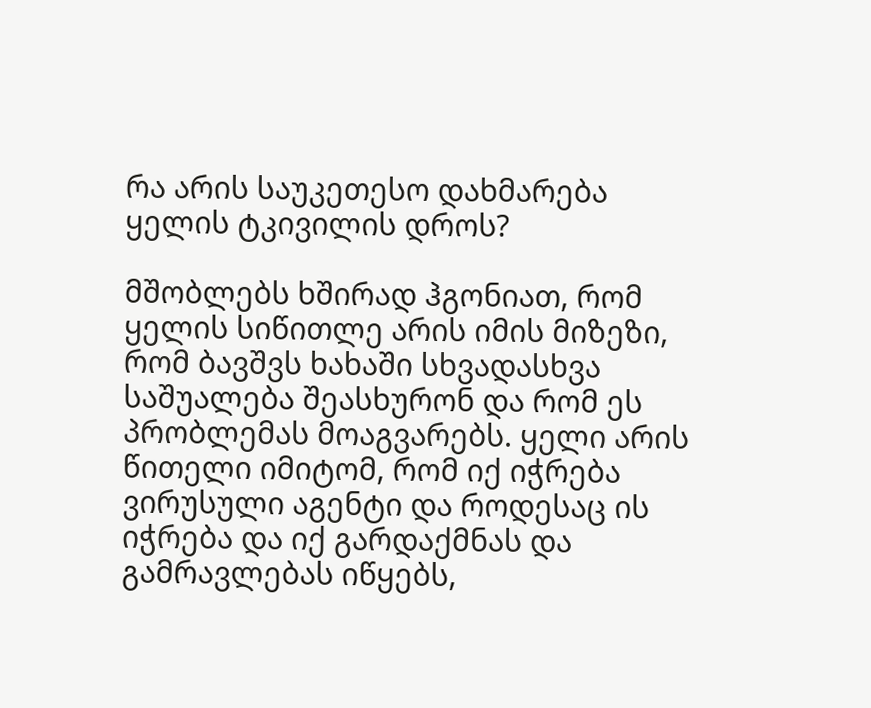რა არის საუკეთესო დახმარება ყელის ტკივილის დროს?

მშობლებს ხშირად ჰგონიათ, რომ ყელის სიწითლე არის იმის მიზეზი, რომ ბავშვს ხახაში სხვადასხვა საშუალება შეასხურონ და რომ ეს პრობლემას მოაგვარებს. ყელი არის წითელი იმიტომ, რომ იქ იჭრება ვირუსული აგენტი და როდესაც ის იჭრება და იქ გარდაქმნას და გამრავლებას იწყებს,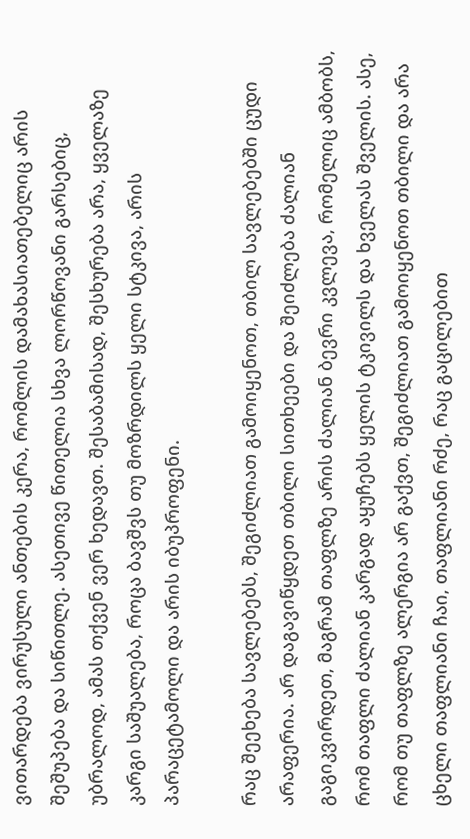ვითარდება ვირუსული ანთების კერა, რომლის დამახასიათებელიც არის შეშუპება და სიწითლე. ასეთივე წითელია სხვა ლორწოვანი გარსებიც, უბრალოდ, ამას თქვენ ვერ ხედავთ. შესაბამისად, შესხურება არა, ყველაზე კარგი საშუალება, როცა ბავშვს თუ მოზრდილს ყელი სტკივა, არის პარაცეტამოლი და არის იბუპროფენი.

რაც შეეხება სავლებებს, შეგიძლიათ გამოიყენოთ, თბილ სავლებებში ცუდი არაფერია. არ დაგავიწყდეთ თბილი სითხეები და შეიძლება ძალიან გაგიკვირდეთ, მაგრამ თაფლზე არის ძალიან ბევრი კვლევა, რომელიც ამბობს, რომ თაფლი ძალიან კარგად აყუჩებს ყელის ტკივილს და ხველას შველის. ასე, რომ თუ თაფლზე ალერგია არ გაქვთ, შეგიძლიათ გამოიყენოთ თბილი და არა ცხელი თაფლიანი ჩაი, თაფლიანი რძე, რაც გაცილებით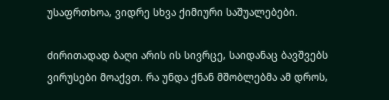უსაფრთხოა, ვიდრე სხვა ქიმიური საშუალებები.

ძირითადად ბაღი არის ის სივრცე, საიდანაც ბავშვებს  ვირუსები მოაქვთ. რა უნდა ქნან მშობლებმა ამ დროს,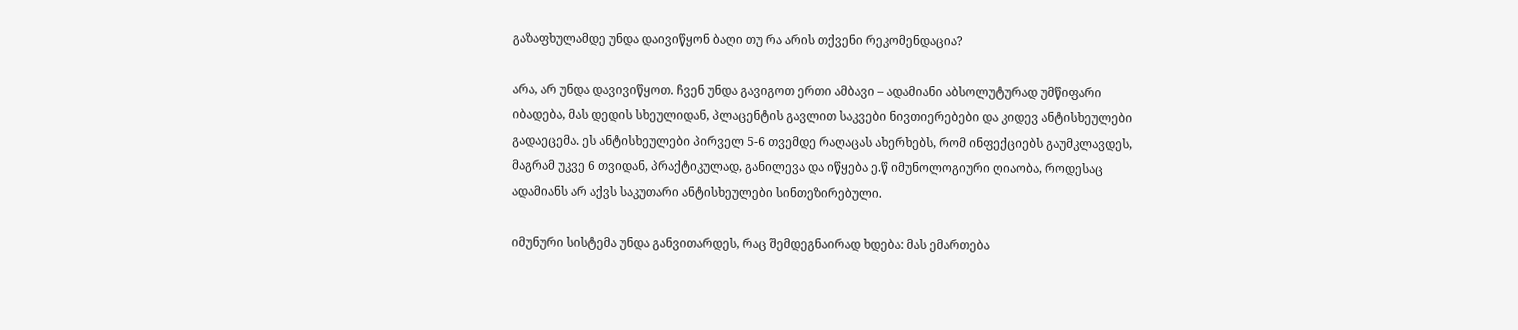გაზაფხულამდე უნდა დაივიწყონ ბაღი თუ რა არის თქვენი რეკომენდაცია?

არა, არ უნდა დავივიწყოთ. ჩვენ უნდა გავიგოთ ერთი ამბავი – ადამიანი აბსოლუტურად უმწიფარი იბადება, მას დედის სხეულიდან, პლაცენტის გავლით საკვები ნივთიერებები და კიდევ ანტისხეულები გადაეცემა. ეს ანტისხეულები პირველ 5-6 თვემდე რაღაცას ახერხებს, რომ ინფექციებს გაუმკლავდეს, მაგრამ უკვე 6 თვიდან, პრაქტიკულად, განილევა და იწყება ე.წ იმუნოლოგიური ღიაობა, როდესაც ადამიანს არ აქვს საკუთარი ანტისხეულები სინთეზირებული.

იმუნური სისტემა უნდა განვითარდეს, რაც შემდეგნაირად ხდება: მას ემართება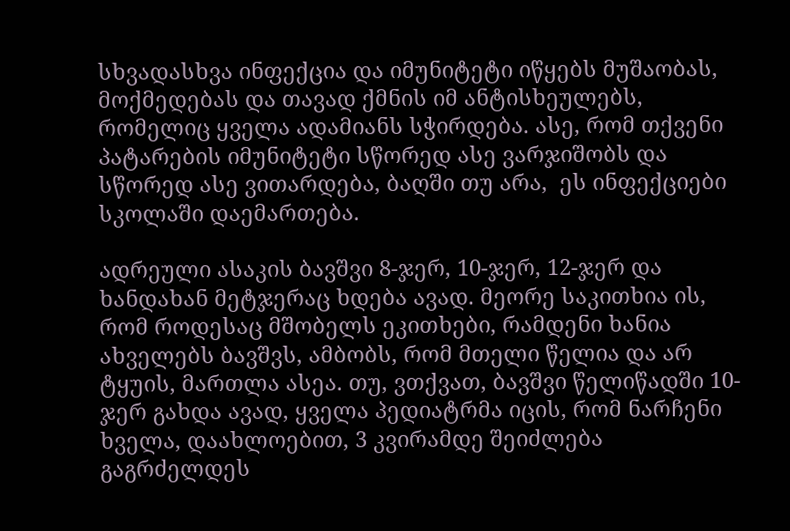სხვადასხვა ინფექცია და იმუნიტეტი იწყებს მუშაობას, მოქმედებას და თავად ქმნის იმ ანტისხეულებს, რომელიც ყველა ადამიანს სჭირდება. ასე, რომ თქვენი პატარების იმუნიტეტი სწორედ ასე ვარჯიშობს და სწორედ ასე ვითარდება, ბაღში თუ არა,  ეს ინფექციები სკოლაში დაემართება.

ადრეული ასაკის ბავშვი 8-ჯერ, 10-ჯერ, 12-ჯერ და ხანდახან მეტჯერაც ხდება ავად. მეორე საკითხია ის, რომ როდესაც მშობელს ეკითხები, რამდენი ხანია ახველებს ბავშვს, ამბობს, რომ მთელი წელია და არ ტყუის, მართლა ასეა. თუ, ვთქვათ, ბავშვი წელიწადში 10-ჯერ გახდა ავად, ყველა პედიატრმა იცის, რომ ნარჩენი ხველა, დაახლოებით, 3 კვირამდე შეიძლება გაგრძელდეს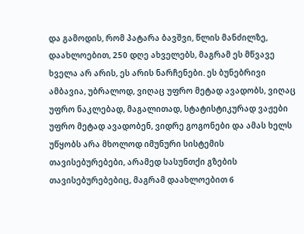და გამოდის, რომ პატარა ბავშვი, წლის მანძილზე, დაახლოებით, 250 დღე ახველებს, მაგრამ ეს მწვავე ხველა არ არის, ეს არის ნარჩენები. ეს ბუნებრივი ამბავია, უბრალოდ, ვიღაც უფრო მეტად ავადობს, ვიღაც უფრო ნაკლებად, მაგალითად, სტატისტიკურად ვაჟები უფრო მეტად ავადობენ, ვიდრე გოგონები და ამას ხელს უწყობს არა მხოლოდ იმუნური სისტემის თავისებურებები, არამედ სასუნთქი გზების თავისებურებებიც, მაგრამ დაახლოებით 6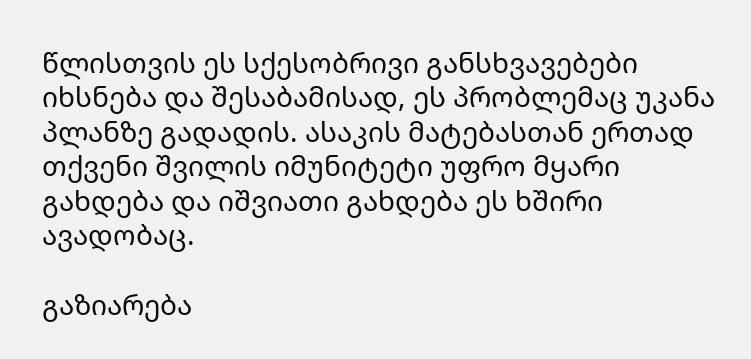წლისთვის ეს სქესობრივი განსხვავებები იხსნება და შესაბამისად, ეს პრობლემაც უკანა პლანზე გადადის. ასაკის მატებასთან ერთად თქვენი შვილის იმუნიტეტი უფრო მყარი გახდება და იშვიათი გახდება ეს ხშირი ავადობაც.

გაზიარება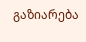გაზიარება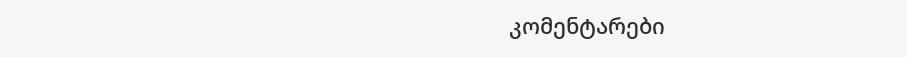კომენტარები